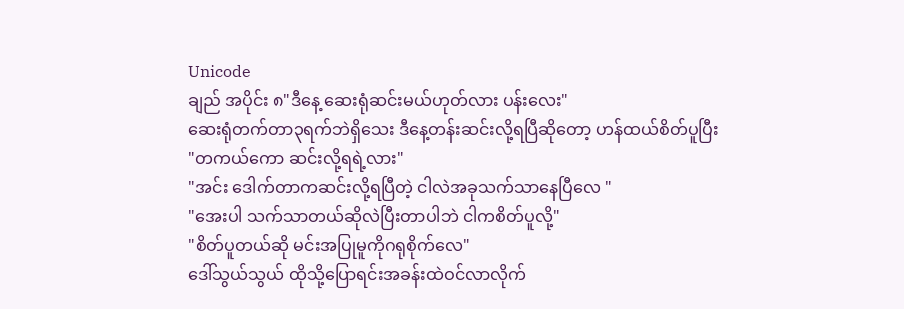Unicode
ချည် အပိုင်း ၈"ဒီနေ့ ဆေးရုံဆင်းမယ်ဟုတ်လား ပန်းလေး"
ဆေးရုံတက်တာ၃ရက်ဘဲရှိသေး ဒီနေ့တန်းဆင်းလို့ရပြီဆိုတော့ ဟန်ထယ်စိတ်ပူပြီး
"တကယ်ကော ဆင်းလို့ရရဲ့လား"
"အင်း ဒေါက်တာကဆင်းလို့ရပြီတဲ့ ငါလဲအခုသက်သာနေပြီလေ "
"အေးပါ သက်သာတယ်ဆိုလဲပြီးတာပါဘဲ ငါကစိတ်ပူလို့"
"စိတ်ပူတယ်ဆို မင်းအပြုမူကိုဂရုစိုက်လေ"
ဒေါ်သွယ်သွယ် ထိုသို့ပြောရင်းအခန်းထဲဝင်လာလိုက်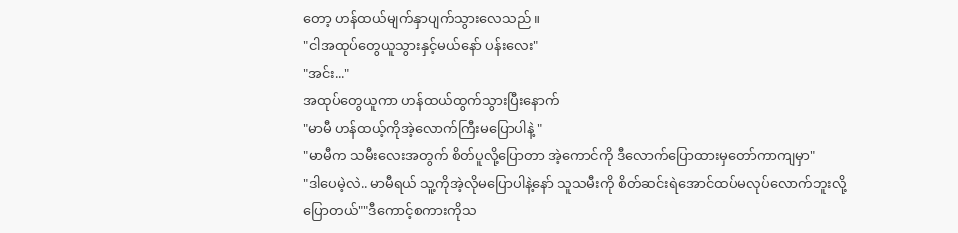တော့ ဟန်ထယ်မျက်နှာပျက်သွားလေသည်။
"ငါအထုပ်တွေယူသွားနှင့်မယ်နော် ပန်းလေး"
"အင်း..."
အထုပ်တွေယူကာ ဟန်ထယ်ထွက်သွားပြီးနောက်
"မာမီ ဟန်ထယ့်ကိုအဲ့လောက်ကြီးမပြောပါနဲ့ "
"မာမီက သမီးလေးအတွက် စိတ်ပူလို့ပြောတာ အဲ့ကောင်ကို ဒီလောက်ပြောထားမှတော်ကာကျမှာ"
"ဒါပေမဲ့လဲ.. မာမီရယ် သူ့ကိုအဲ့လိုမပြောပါနဲ့နော် သူသမီးကို စိတ်ဆင်းရဲအောင်ထပ်မလုပ်လောက်ဘူးလို့
ပြောတယ်""ဒီကောင့်စကားကိုသ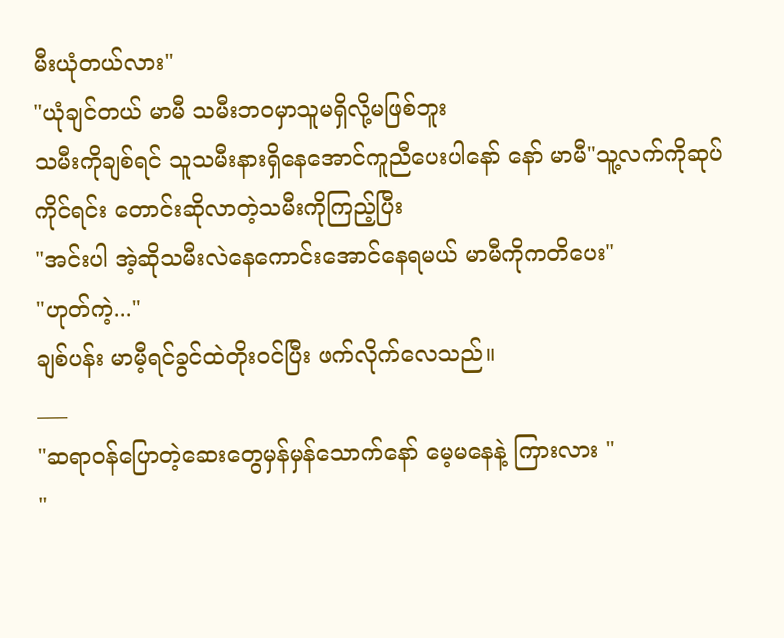မီးယုံတယ်လား"
"ယုံချင်တယ် မာမီ သမီးဘဝမှာသူမရှိလို့မဖြစ်ဘူး
သမီးကိုချစ်ရင် သူသမီးနားရှိနေအောင်ကူညီပေးပါနော် နော် မာမီ"သူ့လက်ကိုဆုပ်ကိုင်ရင်း တောင်းဆိုလာတဲ့သမီးကိုကြည့်ပြီး
"အင်းပါ အဲ့ဆိုသမီးလဲနေကောင်းအောင်နေရမယ် မာမီကိုကတိပေး"
"ဟုတ်ကဲ့..."
ချစ်ပန်း မာမီ့ရင်ခွင်ထဲတိုးဝင်ပြီး ဖက်လိုက်လေသည်။
___
"ဆရာဝန်ပြောတဲ့ဆေးတွေမှန်မှန်သောက်နော် မေ့မနေနဲ့ ကြားလား "
"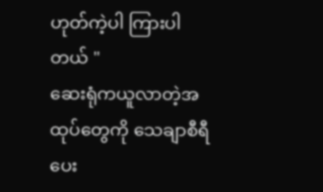ဟုတ်ကဲ့ပါ ကြားပါတယ် "
ဆေးရုံကယူလာတဲ့အထုပ်တွေကို သေချာစီရီပေး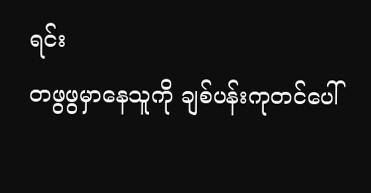ရင်း
တဖွဖွမှာနေသူကို ချစ်ပန်းကုတင်ပေါ်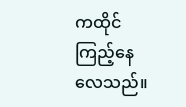ကထိုင်ကြည့်နေလေသည်။